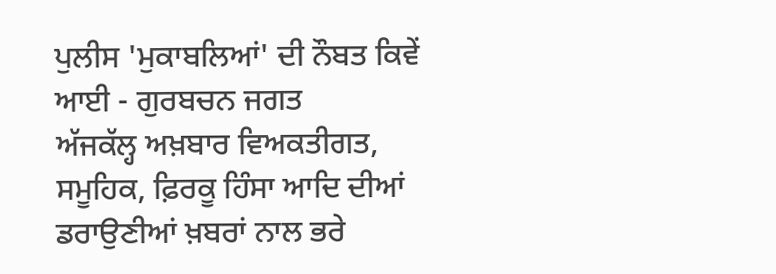ਪੁਲੀਸ 'ਮੁਕਾਬਲਿਆਂ' ਦੀ ਨੌਬਤ ਕਿਵੇਂ ਆਈ - ਗੁਰਬਚਨ ਜਗਤ
ਅੱਜਕੱਲ੍ਹ ਅਖ਼ਬਾਰ ਵਿਅਕਤੀਗਤ, ਸਮੂਹਿਕ, ਫ਼ਿਰਕੂ ਹਿੰਸਾ ਆਦਿ ਦੀਆਂ ਡਰਾਉਣੀਆਂ ਖ਼ਬਰਾਂ ਨਾਲ ਭਰੇ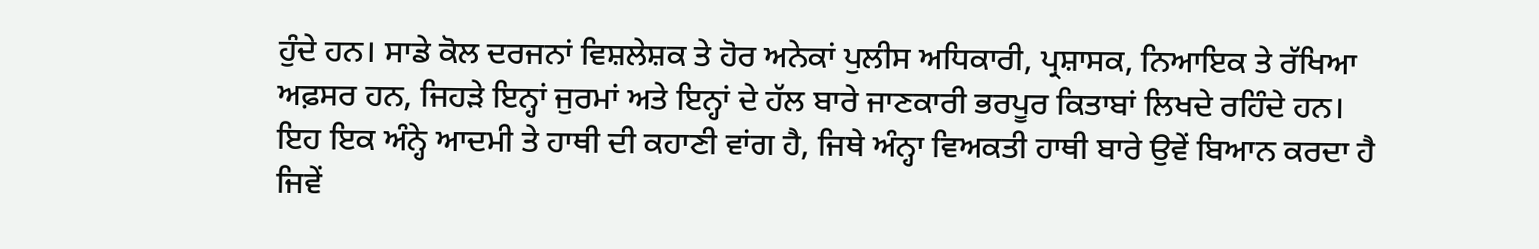ਹੁੰਦੇ ਹਨ। ਸਾਡੇ ਕੋਲ ਦਰਜਨਾਂ ਵਿਸ਼ਲੇਸ਼ਕ ਤੇ ਹੋਰ ਅਨੇਕਾਂ ਪੁਲੀਸ ਅਧਿਕਾਰੀ, ਪ੍ਰਸ਼ਾਸਕ, ਨਿਆਇਕ ਤੇ ਰੱਖਿਆ ਅਫ਼ਸਰ ਹਨ, ਜਿਹੜੇ ਇਨ੍ਹਾਂ ਜੁਰਮਾਂ ਅਤੇ ਇਨ੍ਹਾਂ ਦੇ ਹੱਲ ਬਾਰੇ ਜਾਣਕਾਰੀ ਭਰਪੂਰ ਕਿਤਾਬਾਂ ਲਿਖਦੇ ਰਹਿੰਦੇ ਹਨ।
ਇਹ ਇਕ ਅੰਨ੍ਹੇ ਆਦਮੀ ਤੇ ਹਾਥੀ ਦੀ ਕਹਾਣੀ ਵਾਂਗ ਹੈ, ਜਿਥੇ ਅੰਨ੍ਹਾ ਵਿਅਕਤੀ ਹਾਥੀ ਬਾਰੇ ਉਵੇਂ ਬਿਆਨ ਕਰਦਾ ਹੈ ਜਿਵੇਂ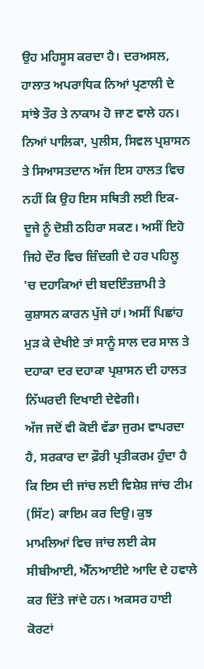ਉਹ ਮਹਿਸੂਸ ਕਰਦਾ ਹੈ। ਦਰਅਸਲ, ਹਾਲਾਤ ਅਪਰਾਧਿਕ ਨਿਆਂ ਪ੍ਰਣਾਲੀ ਦੇ ਸਾਂਝੇ ਤੌਰ ਤੇ ਨਾਕਾਮ ਹੋ ਜਾਣ ਵਾਲੇ ਹਨ। ਨਿਆਂ ਪਾਲਿਕਾ, ਪੁਲੀਸ, ਸਿਵਲ ਪ੍ਰਸ਼ਾਸਨ ਤੇ ਸਿਆਸਤਦਾਨ ਅੱਜ ਇਸ ਹਾਲਤ ਵਿਚ ਨਹੀਂ ਕਿ ਉਹ ਇਸ ਸਥਿਤੀ ਲਈ ਇਕ-ਦੂਜੇ ਨੂੰ ਦੋਸ਼ੀ ਠਹਿਰਾ ਸਕਣ। ਅਸੀਂ ਇਹੋ ਜਿਹੇ ਦੌਰ ਵਿਚ ਜ਼ਿੰਦਗੀ ਦੇ ਹਰ ਪਹਿਲੂ 'ਚ ਦਹਾਕਿਆਂ ਦੀ ਬਦਇੰਤਜ਼ਾਮੀ ਤੇ ਕੁਸ਼ਾਸਨ ਕਾਰਨ ਪੁੱਜੇ ਹਾਂ। ਅਸੀਂ ਪਿਛਾਂਹ ਮੁੜ ਕੇ ਦੇਖੀਏ ਤਾਂ ਸਾਨੂੰ ਸਾਲ ਦਰ ਸਾਲ ਤੇ ਦਹਾਕਾ ਦਰ ਦਹਾਕਾ ਪ੍ਰਸ਼ਾਸਨ ਦੀ ਹਾਲਤ ਨਿੱਘਰਦੀ ਦਿਖਾਈ ਦੇਵੇਗੀ।
ਅੱਜ ਜਦੋਂ ਵੀ ਕੋਈ ਵੱਡਾ ਜੁਰਮ ਵਾਪਰਦਾ ਹੈ, ਸਰਕਾਰ ਦਾ ਫ਼ੌਰੀ ਪ੍ਰਤੀਕਰਮ ਹੁੰਦਾ ਹੈ ਕਿ ਇਸ ਦੀ ਜਾਂਚ ਲਈ ਵਿਸ਼ੇਸ਼ ਜਾਂਚ ਟੀਮ (ਸਿੱਟ) ਕਾਇਮ ਕਰ ਦਿਉ। ਕੁਝ ਮਾਮਲਿਆਂ ਵਿਚ ਜਾਂਚ ਲਈ ਕੇਸ ਸੀਬੀਆਈ, ਐੱਨਆਈਏ ਆਦਿ ਦੇ ਹਵਾਲੇ ਕਰ ਦਿੱਤੇ ਜਾਂਦੇ ਹਨ। ਅਕਸਰ ਹਾਈ ਕੋਰਟਾਂ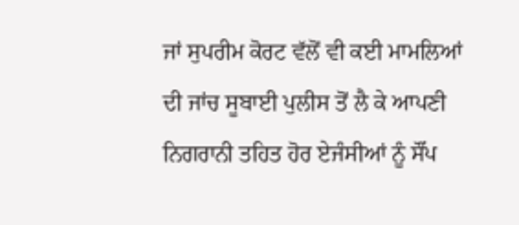ਜਾਂ ਸੁਪਰੀਮ ਕੋਰਟ ਵੱਲੋਂ ਵੀ ਕਈ ਮਾਮਲਿਆਂ ਦੀ ਜਾਂਚ ਸੂਬਾਈ ਪੁਲੀਸ ਤੋਂ ਲੈ ਕੇ ਆਪਣੀ ਨਿਗਰਾਨੀ ਤਹਿਤ ਹੋਰ ਏਜੰਸੀਆਂ ਨੂੰ ਸੌਂਪ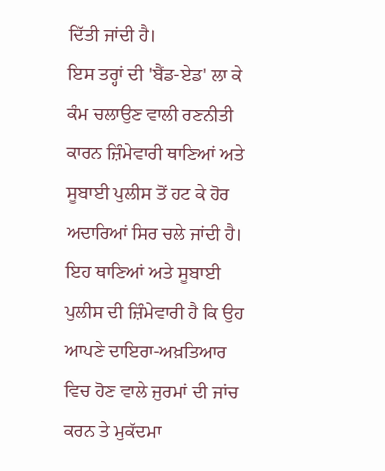ਦਿੱਤੀ ਜਾਂਦੀ ਹੈ।
ਇਸ ਤਰ੍ਹਾਂ ਦੀ 'ਬੈਂਡ-ਏਡ' ਲਾ ਕੇ ਕੰਮ ਚਲਾਉਣ ਵਾਲੀ ਰਣਨੀਤੀ ਕਾਰਨ ਜ਼ਿੰਮੇਵਾਰੀ ਥਾਣਿਆਂ ਅਤੇ ਸੂਬਾਈ ਪੁਲੀਸ ਤੋਂ ਹਟ ਕੇ ਹੋਰ ਅਦਾਰਿਆਂ ਸਿਰ ਚਲੇ ਜਾਂਦੀ ਹੈ। ਇਹ ਥਾਣਿਆਂ ਅਤੇ ਸੂਬਾਈ ਪੁਲੀਸ ਦੀ ਜ਼ਿੰਮੇਵਾਰੀ ਹੈ ਕਿ ਉਹ ਆਪਣੇ ਦਾਇਰਾ-ਅਖ਼ਤਿਆਰ ਵਿਚ ਹੋਣ ਵਾਲੇ ਜੁਰਮਾਂ ਦੀ ਜਾਂਚ ਕਰਨ ਤੇ ਮੁਕੱਦਮਾ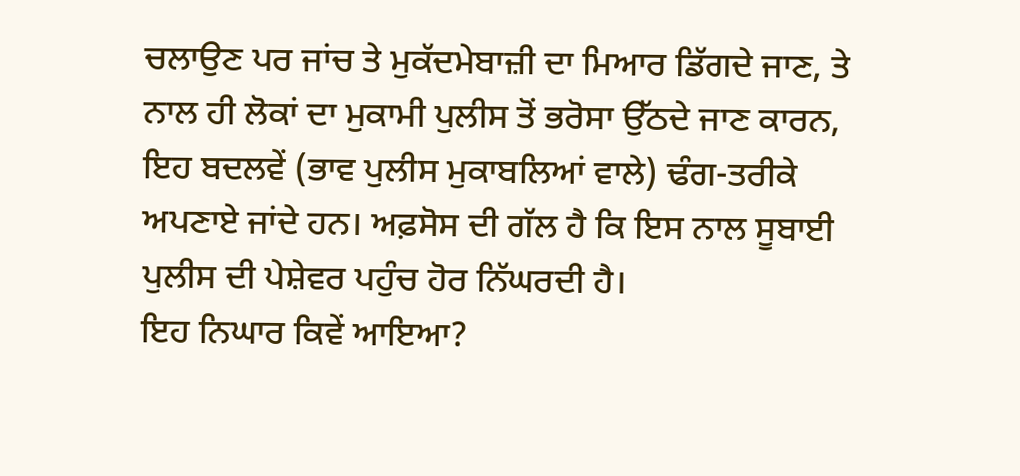ਚਲਾਉਣ ਪਰ ਜਾਂਚ ਤੇ ਮੁਕੱਦਮੇਬਾਜ਼ੀ ਦਾ ਮਿਆਰ ਡਿੱਗਦੇ ਜਾਣ, ਤੇ ਨਾਲ ਹੀ ਲੋਕਾਂ ਦਾ ਮੁਕਾਮੀ ਪੁਲੀਸ ਤੋਂ ਭਰੋਸਾ ਉੱਠਦੇ ਜਾਣ ਕਾਰਨ, ਇਹ ਬਦਲਵੇਂ (ਭਾਵ ਪੁਲੀਸ ਮੁਕਾਬਲਿਆਂ ਵਾਲੇ) ਢੰਗ-ਤਰੀਕੇ ਅਪਣਾਏ ਜਾਂਦੇ ਹਨ। ਅਫ਼ਸੋਸ ਦੀ ਗੱਲ ਹੈ ਕਿ ਇਸ ਨਾਲ ਸੂਬਾਈ ਪੁਲੀਸ ਦੀ ਪੇਸ਼ੇਵਰ ਪਹੁੰਚ ਹੋਰ ਨਿੱਘਰਦੀ ਹੈ।
ਇਹ ਨਿਘਾਰ ਕਿਵੇਂ ਆਇਆ?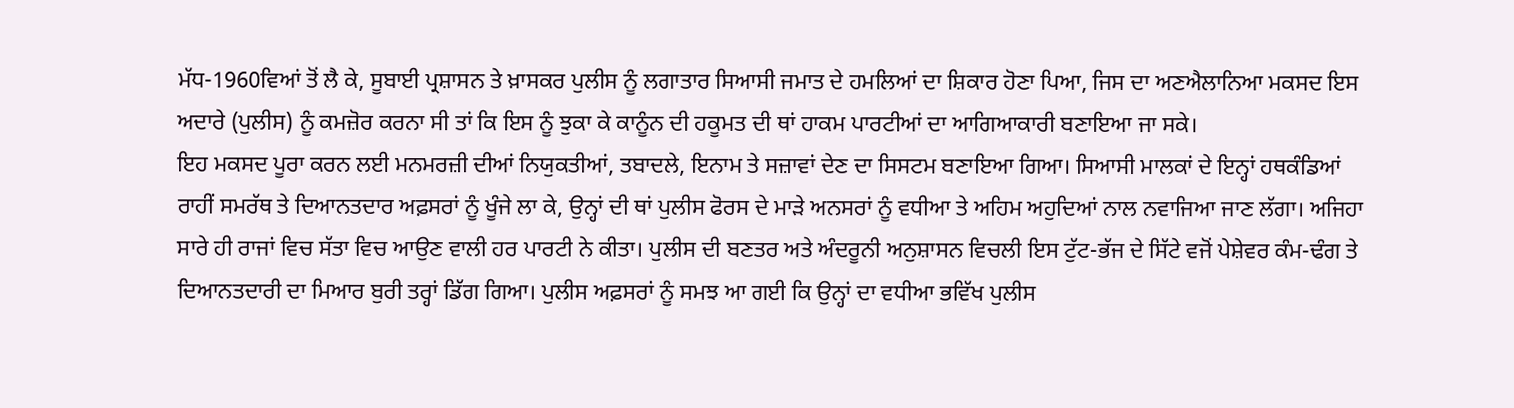ਮੱਧ-1960ਵਿਆਂ ਤੋਂ ਲੈ ਕੇ, ਸੂਬਾਈ ਪ੍ਰਸ਼ਾਸਨ ਤੇ ਖ਼ਾਸਕਰ ਪੁਲੀਸ ਨੂੰ ਲਗਾਤਾਰ ਸਿਆਸੀ ਜਮਾਤ ਦੇ ਹਮਲਿਆਂ ਦਾ ਸ਼ਿਕਾਰ ਹੋਣਾ ਪਿਆ, ਜਿਸ ਦਾ ਅਣਐਲਾਨਿਆ ਮਕਸਦ ਇਸ ਅਦਾਰੇ (ਪੁਲੀਸ) ਨੂੰ ਕਮਜ਼ੋਰ ਕਰਨਾ ਸੀ ਤਾਂ ਕਿ ਇਸ ਨੂੰ ਝੁਕਾ ਕੇ ਕਾਨੂੰਨ ਦੀ ਹਕੂਮਤ ਦੀ ਥਾਂ ਹਾਕਮ ਪਾਰਟੀਆਂ ਦਾ ਆਗਿਆਕਾਰੀ ਬਣਾਇਆ ਜਾ ਸਕੇ।
ਇਹ ਮਕਸਦ ਪੂਰਾ ਕਰਨ ਲਈ ਮਨਮਰਜ਼ੀ ਦੀਆਂ ਨਿਯੁਕਤੀਆਂ, ਤਬਾਦਲੇ, ਇਨਾਮ ਤੇ ਸਜ਼ਾਵਾਂ ਦੇਣ ਦਾ ਸਿਸਟਮ ਬਣਾਇਆ ਗਿਆ। ਸਿਆਸੀ ਮਾਲਕਾਂ ਦੇ ਇਨ੍ਹਾਂ ਹਥਕੰਡਿਆਂ ਰਾਹੀਂ ਸਮਰੱਥ ਤੇ ਦਿਆਨਤਦਾਰ ਅਫ਼ਸਰਾਂ ਨੂੰ ਖੂੰਜੇ ਲਾ ਕੇ, ਉਨ੍ਹਾਂ ਦੀ ਥਾਂ ਪੁਲੀਸ ਫੋਰਸ ਦੇ ਮਾੜੇ ਅਨਸਰਾਂ ਨੂੰ ਵਧੀਆ ਤੇ ਅਹਿਮ ਅਹੁਦਿਆਂ ਨਾਲ ਨਵਾਜਿਆ ਜਾਣ ਲੱਗਾ। ਅਜਿਹਾ ਸਾਰੇ ਹੀ ਰਾਜਾਂ ਵਿਚ ਸੱਤਾ ਵਿਚ ਆਉਣ ਵਾਲੀ ਹਰ ਪਾਰਟੀ ਨੇ ਕੀਤਾ। ਪੁਲੀਸ ਦੀ ਬਣਤਰ ਅਤੇ ਅੰਦਰੂਨੀ ਅਨੁਸ਼ਾਸਨ ਵਿਚਲੀ ਇਸ ਟੁੱਟ-ਭੱਜ ਦੇ ਸਿੱਟੇ ਵਜੋਂ ਪੇਸ਼ੇਵਰ ਕੰਮ-ਢੰਗ ਤੇ ਦਿਆਨਤਦਾਰੀ ਦਾ ਮਿਆਰ ਬੁਰੀ ਤਰ੍ਹਾਂ ਡਿੱਗ ਗਿਆ। ਪੁਲੀਸ ਅਫ਼ਸਰਾਂ ਨੂੰ ਸਮਝ ਆ ਗਈ ਕਿ ਉਨ੍ਹਾਂ ਦਾ ਵਧੀਆ ਭਵਿੱਖ ਪੁਲੀਸ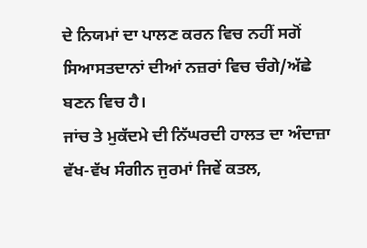ਦੇ ਨਿਯਮਾਂ ਦਾ ਪਾਲਣ ਕਰਨ ਵਿਚ ਨਹੀਂ ਸਗੋਂ ਸਿਆਸਤਦਾਨਾਂ ਦੀਆਂ ਨਜ਼ਰਾਂ ਵਿਚ ਚੰਗੇ/ਅੱਛੇ ਬਣਨ ਵਿਚ ਹੈ।
ਜਾਂਚ ਤੇ ਮੁਕੱਦਮੇ ਦੀ ਨਿੱਘਰਦੀ ਹਾਲਤ ਦਾ ਅੰਦਾਜ਼ਾ ਵੱਖ-ਵੱਖ ਸੰਗੀਨ ਜੁਰਮਾਂ ਜਿਵੇਂ ਕਤਲ,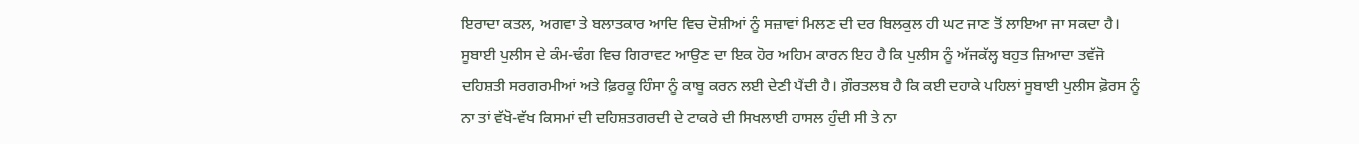ਇਰਾਦਾ ਕਤਲ, ਅਗਵਾ ਤੇ ਬਲਾਤਕਾਰ ਆਦਿ ਵਿਚ ਦੋਸ਼ੀਆਂ ਨੂੰ ਸਜ਼ਾਵਾਂ ਮਿਲਣ ਦੀ ਦਰ ਬਿਲਕੁਲ ਹੀ ਘਟ ਜਾਣ ਤੋਂ ਲਾਇਆ ਜਾ ਸਕਦਾ ਹੈ।
ਸੂਬਾਈ ਪੁਲੀਸ ਦੇ ਕੰਮ-ਢੰਗ ਵਿਚ ਗਿਰਾਵਟ ਆਉਣ ਦਾ ਇਕ ਹੋਰ ਅਹਿਮ ਕਾਰਨ ਇਹ ਹੈ ਕਿ ਪੁਲੀਸ ਨੂੰ ਅੱਜਕੱਲ੍ਹ ਬਹੁਤ ਜ਼ਿਆਦਾ ਤਵੱਜੋ ਦਹਿਸ਼ਤੀ ਸਰਗਰਮੀਆਂ ਅਤੇ ਫ਼ਿਰਕੂ ਹਿੰਸਾ ਨੂੰ ਕਾਬੂ ਕਰਨ ਲਈ ਦੇਣੀ ਪੈਂਦੀ ਹੈ। ਗ਼ੌਰਤਲਬ ਹੈ ਕਿ ਕਈ ਦਹਾਕੇ ਪਹਿਲਾਂ ਸੂਬਾਈ ਪੁਲੀਸ ਫ਼ੋਰਸ ਨੂੰ ਨਾ ਤਾਂ ਵੱਖੋ-ਵੱਖ ਕਿਸਮਾਂ ਦੀ ਦਹਿਸ਼ਤਗਰਦੀ ਦੇ ਟਾਕਰੇ ਦੀ ਸਿਖਲਾਈ ਹਾਸਲ ਹੁੰਦੀ ਸੀ ਤੇ ਨਾ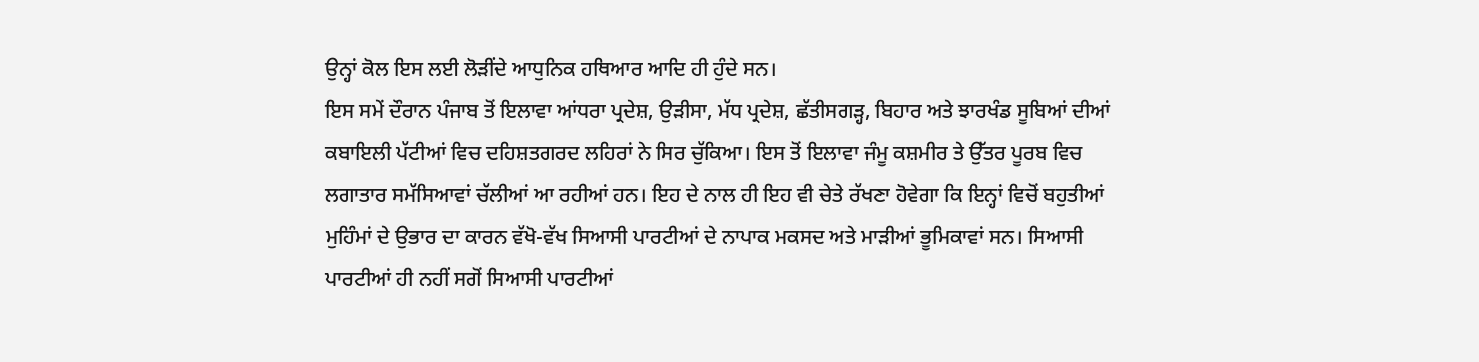ਉਨ੍ਹਾਂ ਕੋਲ ਇਸ ਲਈ ਲੋੜੀਂਦੇ ਆਧੁਨਿਕ ਹਥਿਆਰ ਆਦਿ ਹੀ ਹੁੰਦੇ ਸਨ।
ਇਸ ਸਮੇਂ ਦੌਰਾਨ ਪੰਜਾਬ ਤੋਂ ਇਲਾਵਾ ਆਂਧਰਾ ਪ੍ਰਦੇਸ਼, ਉੜੀਸਾ, ਮੱਧ ਪ੍ਰਦੇਸ਼, ਛੱਤੀਸਗੜ੍ਹ, ਬਿਹਾਰ ਅਤੇ ਝਾਰਖੰਡ ਸੂਬਿਆਂ ਦੀਆਂ ਕਬਾਇਲੀ ਪੱਟੀਆਂ ਵਿਚ ਦਹਿਸ਼ਤਗਰਦ ਲਹਿਰਾਂ ਨੇ ਸਿਰ ਚੁੱਕਿਆ। ਇਸ ਤੋਂ ਇਲਾਵਾ ਜੰਮੂ ਕਸ਼ਮੀਰ ਤੇ ਉੱਤਰ ਪੂਰਬ ਵਿਚ ਲਗਾਤਾਰ ਸਮੱਸਿਆਵਾਂ ਚੱਲੀਆਂ ਆ ਰਹੀਆਂ ਹਨ। ਇਹ ਦੇ ਨਾਲ ਹੀ ਇਹ ਵੀ ਚੇਤੇ ਰੱਖਣਾ ਹੋਵੇਗਾ ਕਿ ਇਨ੍ਹਾਂ ਵਿਚੋਂ ਬਹੁਤੀਆਂ ਮੁਹਿੰਮਾਂ ਦੇ ਉਭਾਰ ਦਾ ਕਾਰਨ ਵੱਖੋ-ਵੱਖ ਸਿਆਸੀ ਪਾਰਟੀਆਂ ਦੇ ਨਾਪਾਕ ਮਕਸਦ ਅਤੇ ਮਾੜੀਆਂ ਭੂਮਿਕਾਵਾਂ ਸਨ। ਸਿਆਸੀ ਪਾਰਟੀਆਂ ਹੀ ਨਹੀਂ ਸਗੋਂ ਸਿਆਸੀ ਪਾਰਟੀਆਂ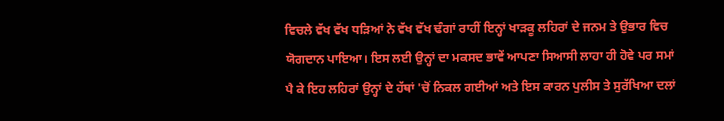ਵਿਚਲੇ ਵੱਖ ਵੱਖ ਧੜਿਆਂ ਨੇ ਵੱਖ ਵੱਖ ਢੰਗਾਂ ਰਾਹੀਂ ਇਨ੍ਹਾਂ ਖਾੜਕੂ ਲਹਿਰਾਂ ਦੇ ਜਨਮ ਤੇ ਉਭਾਰ ਵਿਚ ਯੋਗਦਾਨ ਪਾਇਆ। ਇਸ ਲਈ ਉਨ੍ਹਾਂ ਦਾ ਮਕਸਦ ਭਾਵੇਂ ਆਪਣਾ ਸਿਆਸੀ ਲਾਹਾ ਹੀ ਹੋਵੇ ਪਰ ਸਮਾਂ ਪੈ ਕੇ ਇਹ ਲਹਿਰਾਂ ਉਨ੍ਹਾਂ ਦੇ ਹੱਥਾਂ 'ਚੋਂ ਨਿਕਲ ਗਈਆਂ ਅਤੇ ਇਸ ਕਾਰਨ ਪੁਲੀਸ ਤੇ ਸੁਰੱਖਿਆ ਦਲਾਂ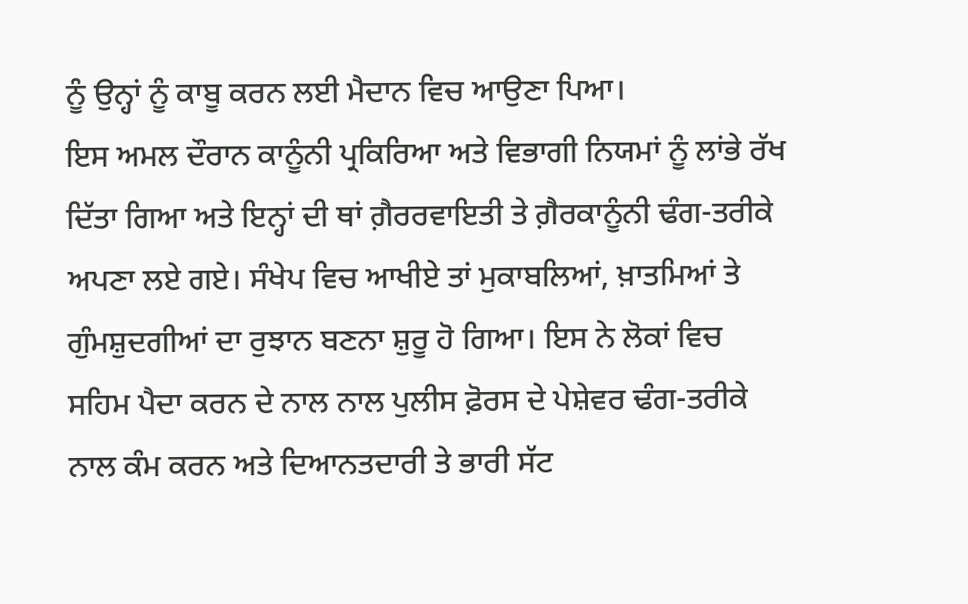ਨੂੰ ਉਨ੍ਹਾਂ ਨੂੰ ਕਾਬੂ ਕਰਨ ਲਈ ਮੈਦਾਨ ਵਿਚ ਆਉਣਾ ਪਿਆ।
ਇਸ ਅਮਲ ਦੌਰਾਨ ਕਾਨੂੰਨੀ ਪ੍ਰਕਿਰਿਆ ਅਤੇ ਵਿਭਾਗੀ ਨਿਯਮਾਂ ਨੂੰ ਲਾਂਭੇ ਰੱਖ ਦਿੱਤਾ ਗਿਆ ਅਤੇ ਇਨ੍ਹਾਂ ਦੀ ਥਾਂ ਗ਼ੈਰਰਵਾਇਤੀ ਤੇ ਗ਼ੈਰਕਾਨੂੰਨੀ ਢੰਗ-ਤਰੀਕੇ ਅਪਣਾ ਲਏ ਗਏ। ਸੰਖੇਪ ਵਿਚ ਆਖੀਏ ਤਾਂ ਮੁਕਾਬਲਿਆਂ, ਖ਼ਾਤਮਿਆਂ ਤੇ ਗੁੰਮਸ਼ੁਦਗੀਆਂ ਦਾ ਰੁਝਾਨ ਬਣਨਾ ਸ਼ੁਰੂ ਹੋ ਗਿਆ। ਇਸ ਨੇ ਲੋਕਾਂ ਵਿਚ ਸਹਿਮ ਪੈਦਾ ਕਰਨ ਦੇ ਨਾਲ ਨਾਲ ਪੁਲੀਸ ਫ਼ੋਰਸ ਦੇ ਪੇਸ਼ੇਵਰ ਢੰਗ-ਤਰੀਕੇ ਨਾਲ ਕੰਮ ਕਰਨ ਅਤੇ ਦਿਆਨਤਦਾਰੀ ਤੇ ਭਾਰੀ ਸੱਟ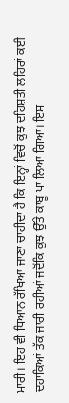ਮਾਰੀ। ਇਹ ਵੀ ਧਿਆਨ ਰੱਖਿਆ ਜਾਣਾ ਚਾਹੀਦਾ ਹੈ ਕਿ ਇਨ੍ਹਾਂ ਵਿਚੋਂ ਕੁਝ ਦਹਿਸ਼ਤੀ ਲਹਿਰਾਂ ਕਈ ਦਹਾਕਿਆਂ ਤੱਕ ਜਾਰੀ ਰਹੀਆਂ ਜਦੋਂਕਿ ਕੁਝ ਉੱਤੇ ਕਾਬੂ ਪਾ ਲਿਆ ਗਿਆ। ਇਸ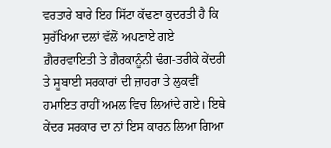ਵਰਤਾਰੇ ਬਾਰੇ ਇਹ ਸਿੱਟਾ ਕੱਢਣਾ ਕੁਦਰਤੀ ਹੈ ਕਿ ਸੁਰੱਖਿਆ ਦਲਾਂ ਵੱਲੋਂ ਅਪਣਾਏ ਗਏ ਗ਼ੈਰਰਵਾਇਤੀ ਤੇ ਗ਼ੈਰਕਾਨੂੰਨੀ ਢੰਗ-ਤਰੀਕੇ ਕੇਂਦਰੀ ਤੇ ਸੂਬਾਈ ਸਰਕਾਰਾਂ ਦੀ ਜ਼ਾਹਰਾ ਤੇ ਲੁਕਵੀਂ ਹਮਾਇਤ ਰਾਹੀਂ ਅਮਲ ਵਿਚ ਲਿਆਂਦੇ ਗਏ। ਇਥੇ ਕੇਂਦਰ ਸਰਕਾਰ ਦਾ ਨਾਂ ਇਸ ਕਾਰਨ ਲਿਆ ਗਿਆ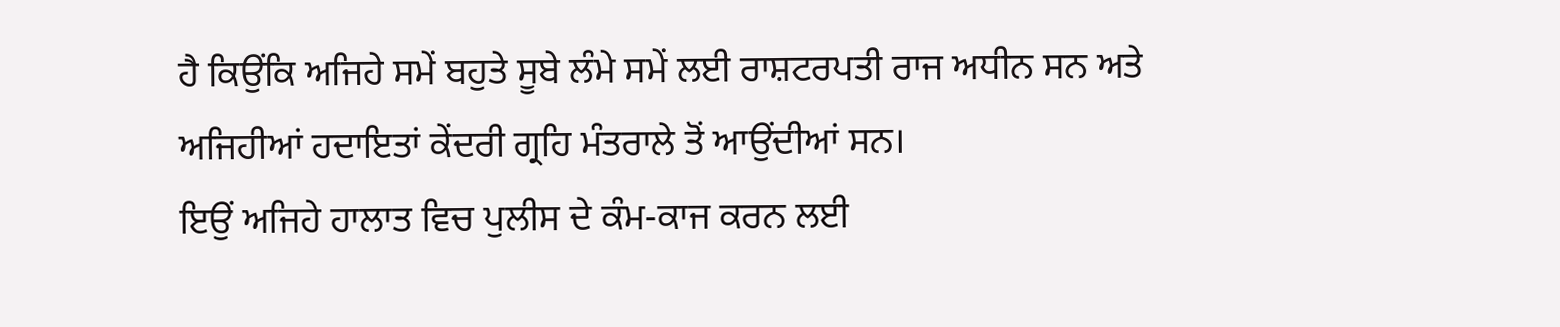ਹੈ ਕਿਉਂਕਿ ਅਜਿਹੇ ਸਮੇਂ ਬਹੁਤੇ ਸੂਬੇ ਲੰਮੇ ਸਮੇਂ ਲਈ ਰਾਸ਼ਟਰਪਤੀ ਰਾਜ ਅਧੀਨ ਸਨ ਅਤੇ ਅਜਿਹੀਆਂ ਹਦਾਇਤਾਂ ਕੇਂਦਰੀ ਗ੍ਰਹਿ ਮੰਤਰਾਲੇ ਤੋਂ ਆਉਂਦੀਆਂ ਸਨ।
ਇਉਂ ਅਜਿਹੇ ਹਾਲਾਤ ਵਿਚ ਪੁਲੀਸ ਦੇ ਕੰਮ-ਕਾਜ ਕਰਨ ਲਈ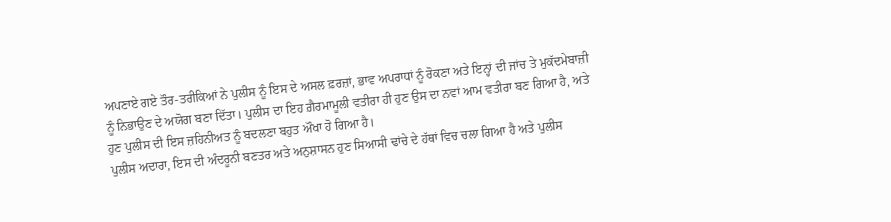ਅਪਣਾਏ ਗਏ ਤੌਰ-ਤਰੀਕਿਆਂ ਨੇ ਪੁਲੀਸ ਨੂੰ ਇਸ ਦੇ ਅਸਲ ਫ਼ਰਜ਼ਾਂ, ਭਾਵ ਅਪਰਾਧਾਂ ਨੂੰ ਰੋਕਣਾ ਅਤੇ ਇਨ੍ਹਾਂ ਦੀ ਜਾਂਚ ਤੇ ਮੁਕੱਦਮੇਬਾਜ਼ੀ ਨੂੰ ਨਿਭਾਉਣ ਦੇ ਅਯੋਗ ਬਣਾ ਦਿੱਤਾ। ਪੁਲੀਸ ਦਾ ਇਹ ਗ਼ੈਰਮਾਮੂਲੀ ਵਤੀਰਾ ਹੀ ਹੁਣ ਉਸ ਦਾ ਨਵਾਂ ਆਮ ਵਤੀਰਾ ਬਣ ਗਿਆ ਹੈ, ਅਤੇ ਹੁਣ ਪੁਲੀਸ ਦੀ ਇਸ ਜ਼ਹਿਨੀਅਤ ਨੂੰ ਬਦਲਣਾ ਬਹੁਤ ਔਖਾ ਹੋ ਗਿਆ ਹੈ।
ਪੁਲੀਸ ਅਦਾਰਾ, ਇਸ ਦੀ ਅੰਦਰੂਨੀ ਬਣਤਰ ਅਤੇ ਅਨੁਸ਼ਾਸਨ ਹੁਣ ਸਿਆਸੀ ਢਾਂਚੇ ਦੇ ਹੱਥਾਂ ਵਿਚ ਚਲਾ ਗਿਆ ਹੈ ਅਤੇ ਪੁਲੀਸ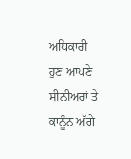ਅਧਿਕਾਰੀ ਹੁਣ ਆਪਣੇ ਸੀਨੀਅਰਾਂ ਤੇ ਕਾਨੂੰਨ ਅੱਗੇ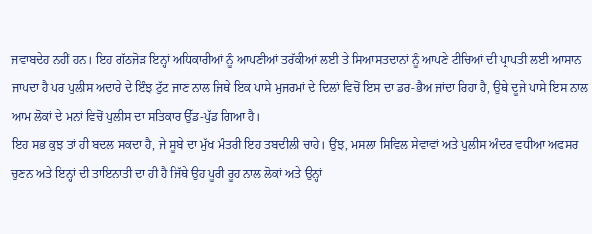ਜਵਾਬਦੇਹ ਨਹੀਂ ਹਨ। ਇਹ ਗੱਠਜੋੜ ਇਨ੍ਹਾਂ ਅਧਿਕਾਰੀਆਂ ਨੂੰ ਆਪਣੀਆਂ ਤਰੱਕੀਆਂ ਲਈ ਤੇ ਸਿਆਸਤਦਾਨਾਂ ਨੂੰ ਆਪਣੇ ਟੀਚਿਆਂ ਦੀ ਪ੍ਰਾਪਤੀ ਲਈ ਆਸਾਨ ਜਾਪਦਾ ਹੈ ਪਰ ਪੁਲੀਸ ਅਦਾਰੇ ਦੇ ਇੰਝ ਟੁੱਟ ਜਾਣ ਨਾਲ ਜਿਥੇ ਇਕ ਪਾਸੇ ਮੁਜਰਮਾਂ ਦੇ ਦਿਲਾਂ ਵਿਚੋਂ ਇਸ ਦਾ ਡਰ-ਭੈਅ ਜਾਂਦਾ ਰਿਹਾ ਹੈ, ਉਥੇ ਦੂਜੇ ਪਾਸੇ ਇਸ ਨਾਲ ਆਮ ਲੋਕਾਂ ਦੇ ਮਨਾਂ ਵਿਚੋਂ ਪੁਲੀਸ ਦਾ ਸਤਿਕਾਰ ਉੱਡ-ਪੁੱਡ ਗਿਆ ਹੈ।
ਇਹ ਸਭ ਕੁਝ ਤਾਂ ਹੀ ਬਦਲ ਸਕਦਾ ਹੈ, ਜੇ ਸੂਬੇ ਦਾ ਮੁੱਖ ਮੰਤਰੀ ਇਹ ਤਬਦੀਲੀ ਚਾਹੇ। ਉਂਝ, ਮਸਲਾ ਸਿਵਿਲ ਸੇਵਾਵਾਂ ਅਤੇ ਪੁਲੀਸ ਅੰਦਰ ਵਧੀਆ ਅਫਸਰ ਚੁਣਨ ਅਤੇ ਇਨ੍ਹਾਂ ਦੀ ਤਾਇਨਾਤੀ ਦਾ ਹੀ ਹੈ ਜਿੱਥੇ ਉਹ ਪੂਰੀ ਰੂਹ ਨਾਲ ਲੋਕਾਂ ਅਤੇ ਉਨ੍ਹਾਂ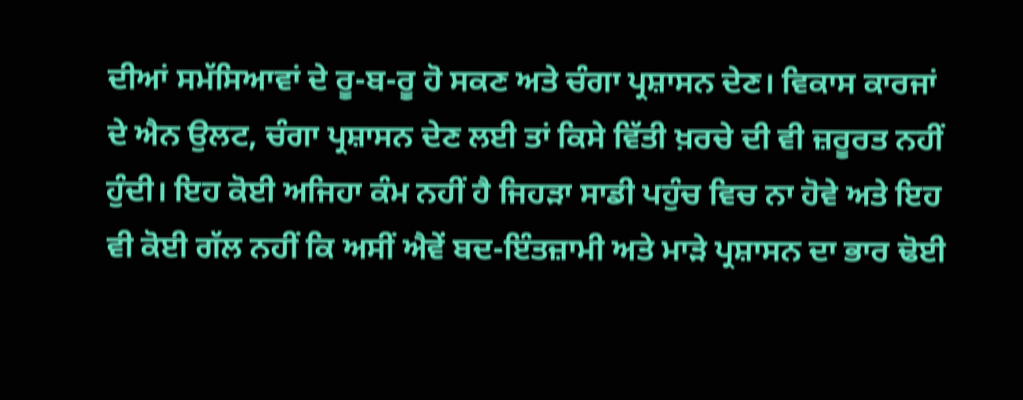ਦੀਆਂ ਸਮੱਸਿਆਵਾਂ ਦੇ ਰੂ-ਬ-ਰੂ ਹੋ ਸਕਣ ਅਤੇ ਚੰਗਾ ਪ੍ਰਸ਼ਾਸਨ ਦੇਣ। ਵਿਕਾਸ ਕਾਰਜਾਂ ਦੇ ਐਨ ਉਲਟ, ਚੰਗਾ ਪ੍ਰਸ਼ਾਸਨ ਦੇਣ ਲਈ ਤਾਂ ਕਿਸੇ ਵਿੱਤੀ ਖ਼ਰਚੇ ਦੀ ਵੀ ਜ਼ਰੂਰਤ ਨਹੀਂ ਹੁੰਦੀ। ਇਹ ਕੋਈ ਅਜਿਹਾ ਕੰਮ ਨਹੀਂ ਹੈ ਜਿਹੜਾ ਸਾਡੀ ਪਹੁੰਚ ਵਿਚ ਨਾ ਹੋਵੇ ਅਤੇ ਇਹ ਵੀ ਕੋਈ ਗੱਲ ਨਹੀਂ ਕਿ ਅਸੀਂ ਐਵੇਂ ਬਦ-ਇੰਤਜ਼ਾਮੀ ਅਤੇ ਮਾੜੇ ਪ੍ਰਸ਼ਾਸਨ ਦਾ ਭਾਰ ਢੋਈ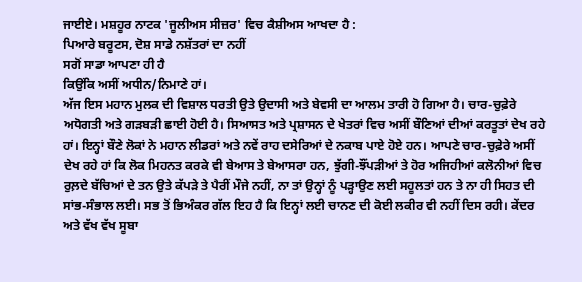ਜਾਈਏ। ਮਸ਼ਹੂਰ ਨਾਟਕ 'ਜੂਲੀਅਸ ਸੀਜ਼ਰ' ਵਿਚ ਕੈਸ਼ੀਅਸ ਆਖਦਾ ਹੈ :
ਪਿਆਰੇ ਬਰੂਟਸ, ਦੋਸ਼ ਸਾਡੇ ਨਸ਼ੱਤਰਾਂ ਦਾ ਨਹੀਂ
ਸਗੋਂ ਸਾਡਾ ਆਪਣਾ ਹੀ ਹੈ
ਕਿਉਂਕਿ ਅਸੀਂ ਅਧੀਨ/ਨਿਮਾਣੇ ਹਾਂ।
ਅੱਜ ਇਸ ਮਹਾਨ ਮੁਲਕ ਦੀ ਵਿਸ਼ਾਲ ਧਰਤੀ ਉਤੇ ਉਦਾਸੀ ਅਤੇ ਬੇਵਸੀ ਦਾ ਆਲਮ ਤਾਰੀ ਹੋ ਗਿਆ ਹੈ। ਚਾਰ-ਚੁਫ਼ੇਰੇ ਅਧੋਗਤੀ ਅਤੇ ਗੜਬੜੀ ਛਾਈ ਹੋਈ ਹੈ। ਸਿਆਸਤ ਅਤੇ ਪ੍ਰਸ਼ਾਸਨ ਦੇ ਖੇਤਰਾਂ ਵਿਚ ਅਸੀਂ ਬੌਣਿਆਂ ਦੀਆਂ ਕਰਤੂਤਾਂ ਦੇਖ ਰਹੇ ਹਾਂ। ਇਨ੍ਹਾਂ ਬੌਣੇ ਲੋਕਾਂ ਨੇ ਮਹਾਨ ਲੀਡਰਾਂ ਅਤੇ ਨਵੇਂ ਰਾਹ ਦਸੇਰਿਆਂ ਦੇ ਨਕਾਬ ਪਾਏ ਹੋਏ ਹਨ। ਆਪਣੇ ਚਾਰ-ਚੁਫ਼ੇਰੇ ਅਸੀਂ ਦੇਖ ਰਹੇ ਹਾਂ ਕਿ ਲੋਕ ਮਿਹਨਤ ਕਰਕੇ ਵੀ ਬੇਆਸ ਤੇ ਬੇਆਸਰਾ ਹਨ, ਝੁੱਗੀ-ਝੌਂਪੜੀਆਂ ਤੇ ਹੋਰ ਅਜਿਹੀਆਂ ਕਲੋਨੀਆਂ ਵਿਚ ਰੁਲ਼ਦੇ ਬੱਚਿਆਂ ਦੇ ਤਨ ਉਤੇ ਕੱਪੜੇ ਤੇ ਪੈਰੀਂ ਮੌਜੇ ਨਹੀਂ, ਨਾ ਤਾਂ ਉਨ੍ਹਾਂ ਨੂੰ ਪੜ੍ਹਾਉਣ ਲਈ ਸਹੂਲਤਾਂ ਹਨ ਤੇ ਨਾ ਹੀ ਸਿਹਤ ਦੀ ਸਾਂਭ-ਸੰਭਾਲ ਲਈ। ਸਭ ਤੋਂ ਭਿਅੰਕਰ ਗੱਲ ਇਹ ਹੈ ਕਿ ਇਨ੍ਹਾਂ ਲਈ ਚਾਨਣ ਦੀ ਕੋਈ ਲਕੀਰ ਵੀ ਨਹੀਂ ਦਿਸ ਰਹੀ। ਕੇਂਦਰ ਅਤੇ ਵੱਖ ਵੱਖ ਸੂਬਾ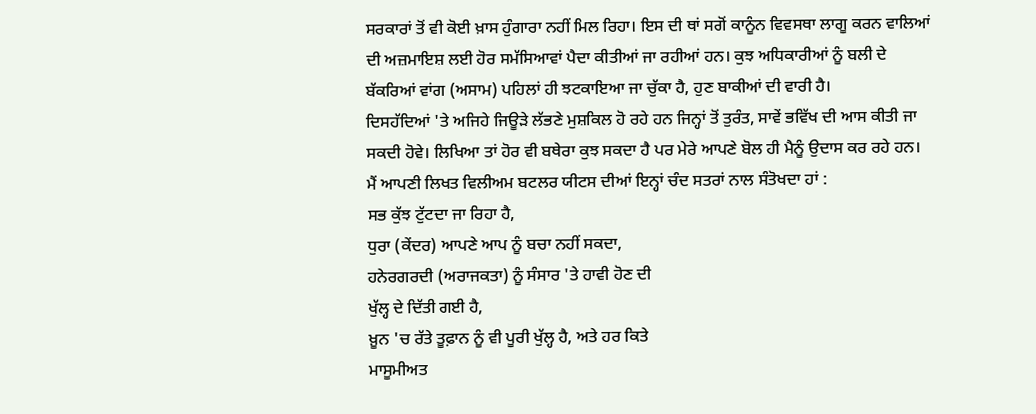ਸਰਕਾਰਾਂ ਤੋਂ ਵੀ ਕੋਈ ਖ਼ਾਸ ਹੁੰਗਾਰਾ ਨਹੀਂ ਮਿਲ ਰਿਹਾ। ਇਸ ਦੀ ਥਾਂ ਸਗੋਂ ਕਾਨੂੰਨ ਵਿਵਸਥਾ ਲਾਗੂ ਕਰਨ ਵਾਲਿਆਂ ਦੀ ਅਜ਼ਮਾਇਸ਼ ਲਈ ਹੋਰ ਸਮੱਸਿਆਵਾਂ ਪੈਦਾ ਕੀਤੀਆਂ ਜਾ ਰਹੀਆਂ ਹਨ। ਕੁਝ ਅਧਿਕਾਰੀਆਂ ਨੂੰ ਬਲੀ ਦੇ ਬੱਕਰਿਆਂ ਵਾਂਗ (ਅਸਾਮ) ਪਹਿਲਾਂ ਹੀ ਝਟਕਾਇਆ ਜਾ ਚੁੱਕਾ ਹੈ, ਹੁਣ ਬਾਕੀਆਂ ਦੀ ਵਾਰੀ ਹੈ।
ਦਿਸਹੱਦਿਆਂ 'ਤੇ ਅਜਿਹੇ ਜਿਊੜੇ ਲੱਭਣੇ ਮੁਸ਼ਕਿਲ ਹੋ ਰਹੇ ਹਨ ਜਿਨ੍ਹਾਂ ਤੋਂ ਤੁਰੰਤ, ਸਾਵੇਂ ਭਵਿੱਖ ਦੀ ਆਸ ਕੀਤੀ ਜਾ ਸਕਦੀ ਹੋਵੇ। ਲਿਖਿਆ ਤਾਂ ਹੋਰ ਵੀ ਬਥੇਰਾ ਕੁਝ ਸਕਦਾ ਹੈ ਪਰ ਮੇਰੇ ਆਪਣੇ ਬੋਲ ਹੀ ਮੈਨੂੰ ਉਦਾਸ ਕਰ ਰਹੇ ਹਨ।
ਮੈਂ ਆਪਣੀ ਲਿਖਤ ਵਿਲੀਅਮ ਬਟਲਰ ਯੀਟਸ ਦੀਆਂ ਇਨ੍ਹਾਂ ਚੰਦ ਸਤਰਾਂ ਨਾਲ ਸੰਤੋਖਦਾ ਹਾਂ :
ਸਭ ਕੁੱਝ ਟੁੱਟਦਾ ਜਾ ਰਿਹਾ ਹੈ,
ਧੁਰਾ (ਕੇਂਦਰ) ਆਪਣੇ ਆਪ ਨੂੰ ਬਚਾ ਨਹੀਂ ਸਕਦਾ,
ਹਨੇਰਗਰਦੀ (ਅਰਾਜਕਤਾ) ਨੂੰ ਸੰਸਾਰ 'ਤੇ ਹਾਵੀ ਹੋਣ ਦੀ
ਖੁੱਲ੍ਹ ਦੇ ਦਿੱਤੀ ਗਈ ਹੈ,
ਖ਼ੂਨ 'ਚ ਰੱਤੇ ਤੂਫ਼ਾਨ ਨੂੰ ਵੀ ਪੂਰੀ ਖੁੱਲ੍ਹ ਹੈ, ਅਤੇ ਹਰ ਕਿਤੇ
ਮਾਸੂਮੀਅਤ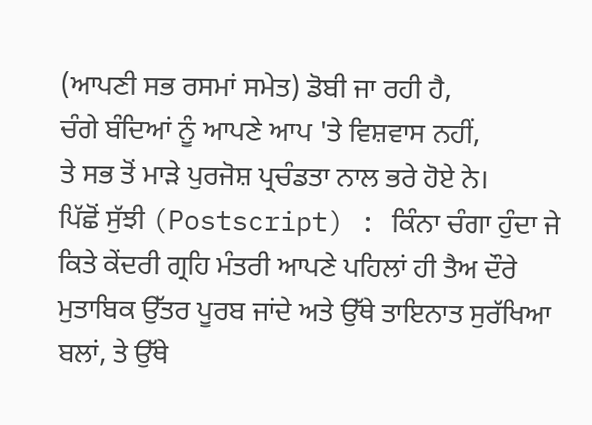(ਆਪਣੀ ਸਭ ਰਸਮਾਂ ਸਮੇਤ) ਡੋਬੀ ਜਾ ਰਹੀ ਹੈ,
ਚੰਗੇ ਬੰਦਿਆਂ ਨੂੰ ਆਪਣੇ ਆਪ 'ਤੇ ਵਿਸ਼ਵਾਸ ਨਹੀਂ,
ਤੇ ਸਭ ਤੋਂ ਮਾੜੇ ਪੁਰਜੋਸ਼ ਪ੍ਰਚੰਡਤਾ ਨਾਲ ਭਰੇ ਹੋਏ ਨੇ।
ਪਿੱਛੋਂ ਸੁੱਝੀ (Postscript) : ਕਿੰਨਾ ਚੰਗਾ ਹੁੰਦਾ ਜੇ ਕਿਤੇ ਕੇਂਦਰੀ ਗ੍ਰਹਿ ਮੰਤਰੀ ਆਪਣੇ ਪਹਿਲਾਂ ਹੀ ਤੈਅ ਦੌਰੇ ਮੁਤਾਬਿਕ ਉੱਤਰ ਪੂਰਬ ਜਾਂਦੇ ਅਤੇ ਉੱਥੇ ਤਾਇਨਾਤ ਸੁਰੱਖਿਆ ਬਲਾਂ, ਤੇ ਉੱਥੇ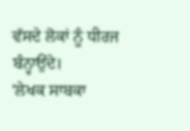ਵੱਸਦੇ ਲੋਕਾਂ ਨੂੰ ਧੀਰਜ ਬੰਨ੍ਹਾਉਂਦੇ।
'ਲੇਖਕ ਸਾਬਕਾ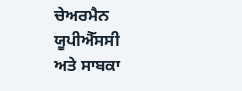ਚੇਅਰਮੈਨ ਯੂਪੀਐੱਸਸੀ
ਅਤੇ ਸਾਬਕਾ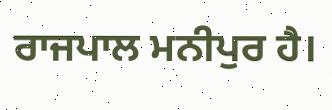ਰਾਜਪਾਲ ਮਨੀਪੁਰ ਹੈ।